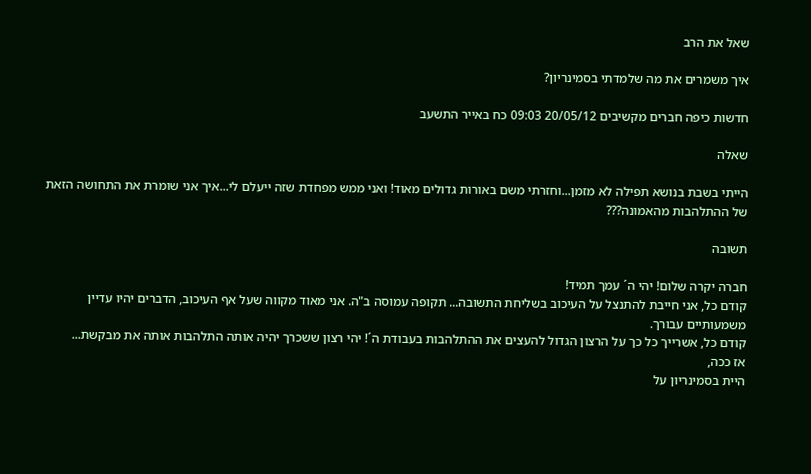שאל את הרב

איך משמרים את מה שלמדתי בסמינריון?

חדשות כיפה חברים מקשיבים 20/05/12 09:03 כח באייר התשעב

שאלה

הייתי בשבת בנושא תפילה לא מזמן...וחזרתי משם באורות גדולים מאוד! ואני ממש מפחדת שזה ייעלם לי...איך אני שומרת את התחושה הזאת של ההתלהבות מהאמונה???

תשובה

חברה יקרה שלום! יהי ה´ עמך תמיד!
קודם כל, אני חייבת להתנצל על העיכוב בשליחת התשובה... תקופה עמוסה ב"ה. אני מאוד מקווה שעל אף העיכוב, הדברים יהיו עדיין משמעותיים עבורך.
קודם כל, אשרייך כל כך על הרצון הגדול להעצים את ההתלהבות בעבודת ה´! יהי רצון ששכרך יהיה אותה התלהבות אותה את מבקשת...
אז ככה,
היית בסמינריון על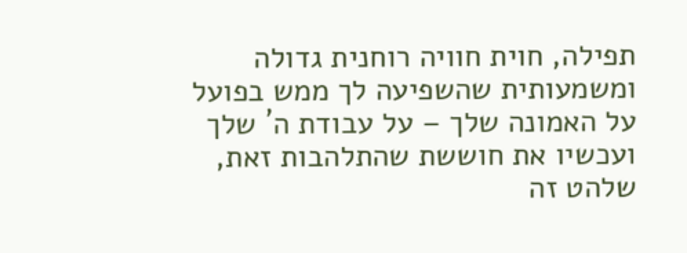תפילה, חוית חוויה רוחנית גדולה ומשמעותית שהשפיעה לך ממש בפועל על האמונה שלך – על עבודת ה´ שלך ועכשיו את חוששת שהתלהבות זאת, שלהט זה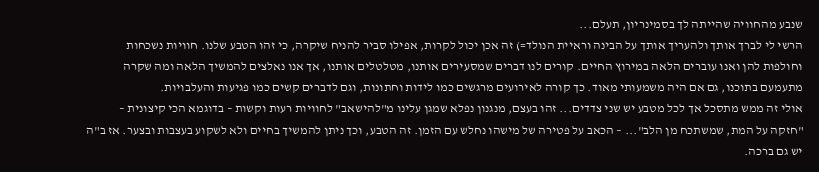שנבע מהחוויה שהייתה לך בסמינריון, תעלם...
הרשי לי לברך אותך ולהעריך אותך על הבינה וראיית הנולד=) זה אכן יכול לקרות, אפילו סביר להניח שיקרה, כי זהו הטבע שלנו. חוויות נשכחות וחולפות להן ואנו עוברים הלאה במירוץ החיים. קורים לנו דברים שמסעירים אותנו, מטלטלים אותנו, אך אנו נאלצים להמשיך הלאה ומה שקרה מתעמעם בתוכנו, גם אם היה משמעותי מאוד. כך קורה לאירועים מרגשים כמו לידות וחתונות, וגם לדברים קשים כמו פגיעות והעלבויות.
אולי זה ממש מתסכל אך לכל מטבע יש שני צדדים... זהו בעצם, מנגנון נפלא שמגן עלינו מ"להישאב" לחוויות רעות וקשות – בדוגמא הכי קיצונית – "חזקה על המת, שמשתכח מן הלב"... – הכאב על פטירה של מישהו נחלש עם הזמן. זה הטבע, וכך ניתן להמשיך בחיים ולא לשקוע בעצבות ובצער. אז ב"ה יש גם ברכה.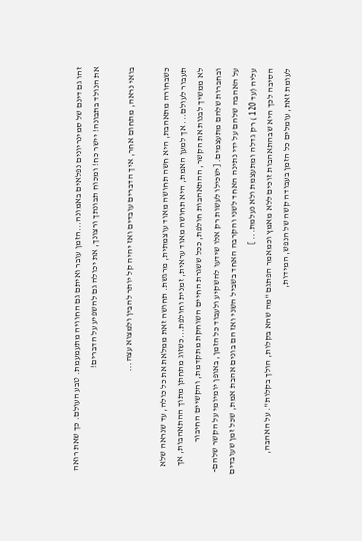זהו גם דינם של סמינריונים נפלאים באמונה...הזמן עובר ואיתם גם החוויה מתעמעמת. טבע העולם. כך שאת רואה את הנולד בתבונה! יישר כח! ומכוח תבונתך ורצונך, את יכולה גם להשפיע על הדברים!

בואי נראה, מתחום אחר, איך הדברים עובדים ואז יהיה קל יותר להבין ולמצוא עצה...

כשבחורה מתאהבת, היא חשה תחושה מאוד עוצמתית, מרגשת. תחושה זאת ממלאת את כל כולה, עד שנראה שלא תעבור לעולם... אך למען האמת, היא תחושה מאוד עראית, זמנית וחולפת...כשזוג מתחתן מתוך ההתאהבות, אך לא ממשיך לבנות את הקשר, ההתאהבות חולפת, ככל ששגרת החיים השוחקת מתקדמת, והקשיים החיבור ובחברות שלהם מתעצמים. [ישכילו לעשות רק אלו שידעו להשקיע ולעבוד כל הזמן, באופן יומיומי על הקשר שלהם- על האהבה שלהם על ידי נתינה האחד לשני והקרבה האחד בשביל השני ואז הם בונים אהבת אמת, שכל זמן שעובדים עליה (עד 120 ) רק גדלה ומתעצמת ולא נעלמת... ]
הסיבה לכך היא שבהתאהבות זוכים ללא מאמץ וכמאמר הפתגם "מה שהא בקלות, הולך בקלות". על האהבה, לעומת זאת, עומלים כל הזמן בעבודה קשה של הנפש, המידות,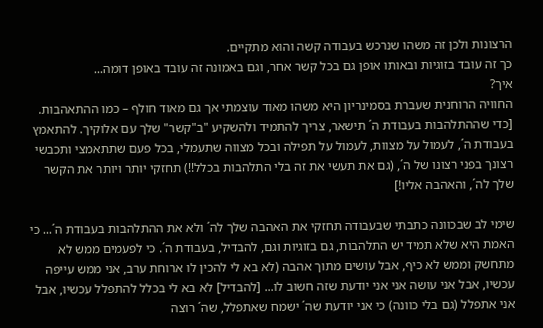הרצונות ולכן זה משהו שנרכש בעבודה קשה והוא מתקיים.
כך זה עובד בזוגיות ובאותו אופן גם בכל קשר אחר, וגם באמונה זה עובד באופן דומה...
איך?
החוויה הרוחנית שעברת בסמינריון היא משהו מאוד עוצמתי אך גם מאוד חולף – כמו ההתאהבות. [כדי שההתלהבות בעבודת ה´ תישאר, צריך להתמיד ולהשקיע "ב"קשר" שלך עם אלוקיך. להתאמץ בעבודת ה´, לעמול על מצוות, לעמול על תפילה ובכל מצווה שתעמלי, בכל פעם שתתאמצי ותכבשי רצונך בפני רצונו של ה´, (גם את תעשי את זה בלי התלהבות בכלל!!) תחזקי יותר ויותר את הקשר שלך לה´, והאהבה אליו!]

שימי לב שבכוונה כתבתי שבעבודה תחזקי את האהבה שלך לה´ ולא את ההתלהבות בעבודת ה´... כי האמת היא שלא תמיד יש התלהבות, גם בזוגיות וגם, להבדיל, בעבודת ה´. כי לפעמים ממש לא מתחשק וממש לא כיף, אבל עושים מתוך אהבה (לא בא לי להכין לו ארוחת ערב, אני ממש עייפה עכשיו, אבל אני עושה אני אני יודעת שזה חשוב לו... [להבדיל] לא בא לי בכלל להתפלל עכשיו, אבל אני אתפלל (גם בלי כוונה) כי אני יודעת שה´ ישמח שאתפלל, שה´ רוצה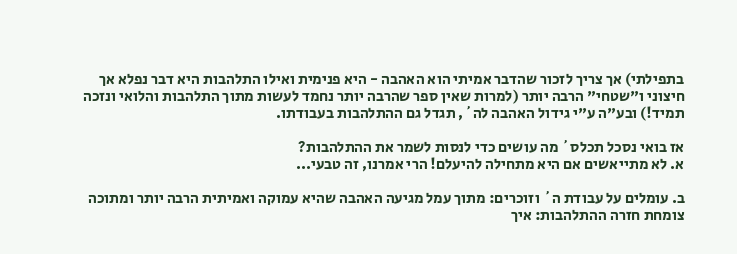בתפילתי) אך צריך לזכור שהדבר אמיתי הוא האהבה - היא פנימית ואילו התלהבות היא דבר נפלא אך חיצוני ו"שטחי" הרבה יותר (למרות שאין ספר שהרבה יותר נחמד לעשות מתוך התלהבות והלואי ונזכה תמיד!) ובע"ה ע"י גידול האהבה לה´, תגדל גם ההתלהבות בעבודתו.

אז בואי נסכל תכלס´ מה עושים כדי לנסות לשמר את ההתלהבות?
א. לא מתייאשים אם היא מתחילה להיעלם! הרי אמרנו, זה טבעי...

ב. עומלים על עבודת ה´ וזוכרים: מתוך עמל מגיעה האהבה שהיא עמוקה ואמיתית הרבה יותר ומתוכה צומחת חזרה ההתלהבות: איך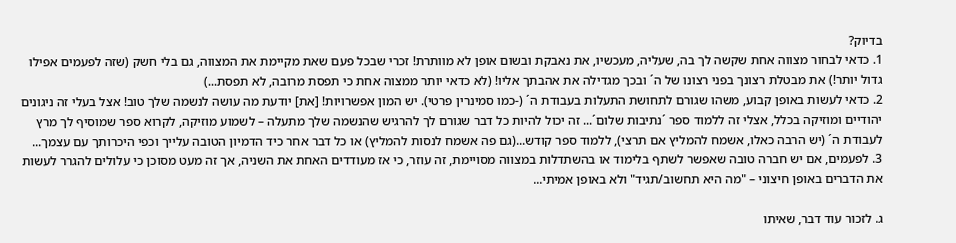בדיוק?
1. כדאי לבחור מצווה אחת שקשה לך בה, שעליה, מעכשיו, את נאבקת ובשום אופן לא מוותרת! זכרי שבכל פעם שאת מקיימת את המצווה, גם בלי חשק (שזה לפעמים אפילו גדול יותר!) את מבטלת רצונך בפני רצונו של ה´ ובכך מגדילה את אהבתך אליו! (לא כדאי יותר ממצוה אחת כי תפסת מרובה, לא תפסת...)
2. כדאי לעשות באופן קבוע, משהו שגורם לתחושת התעלות בעבודת ה´ (-כמו סמינרין פרטי). יש המון אפשרויות! [את] יודעת מה עושה לנשמה שלך טוב! אצל בעלי זה ניגונים יהודיים ומוזיקה בכלל, אצלי זה ללמוד ספר ´נתיבות שלום´... זה יכול להיות כל דבר שגורם לך להרגיש שהנשמה שלך מתעלה – לשמוע מוזיקה, לקרוא ספר שמוסיף לך מרץ לעבודת ה´ (יש הרבה כאלו, אשמח להמליץ אם תרצי), ללמוד ספר קודש...(גם פה אשמח לנסות להמליץ) או כל דבר אחר כיד הדמיון הטובה עלייך וכפי היכרותך עם עצמך...
3. לפעמים, אם יש חברה טובה שאפשר לשתף בלימוד או בהשתדלות במצווה מסויימת, זה עוזר, כי אז מעודדים האחת את השניה, אך זה מעט מסוכן כי עלולים להגרר לעשות את הדברים באופן חיצוני – "מה היא תחשוב/תגיד" ולא באופן אמיתי...

ג. לזכור עוד דבר, שאיתו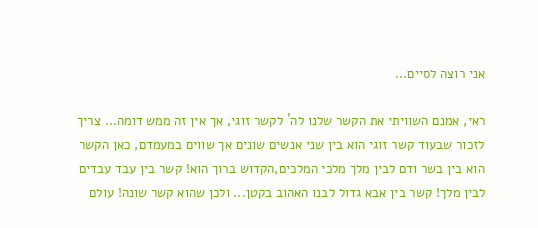אני רוצה לסיים...

ראי, אמנם השוויתי את הקשר שלנו לה´ לקשר זוגי, אך אין זה ממש דומה... צריך לזכור שבעוד קשר זוגי הוא בין שני אנשים שונים אך שווים במעמדם, כאן הקשר הוא בין בשר ודם לבין מלך מלכי המלכים,הקדוש ברוך הוא! קשר בין עבד עבדים לבין מלך! קשר בין אבא גדול לבנו האהוב בקטן... ולכן שהוא קשר שונה! עולם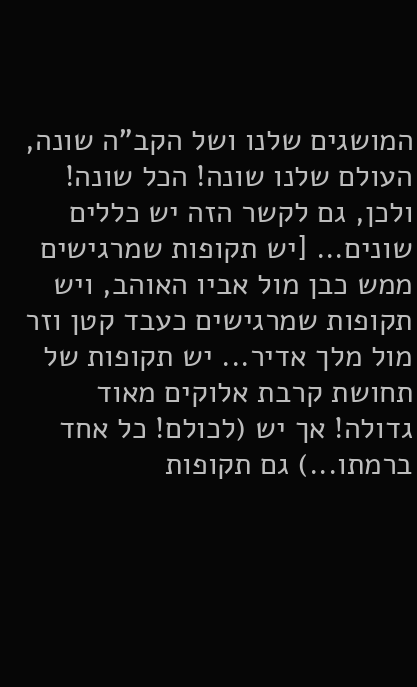המושגים שלנו ושל הקב"ה שונה, העולם שלנו שונה! הכל שונה! ולכן, גם לקשר הזה יש כללים שונים... [יש תקופות שמרגישים ממש כבן מול אביו האוהב, ויש תקופות שמרגישים כעבד קטן וזר מול מלך אדיר... יש תקופות של תחושת קרבת אלוקים מאוד גדולה! אך יש (לכולם! כל אחד ברמתו...) גם תקופות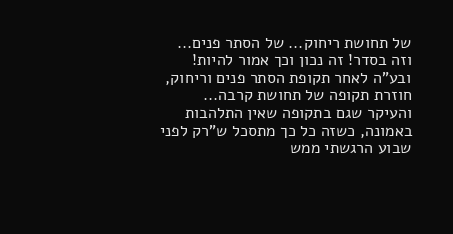של תחושת ריחוק... של הסתר פנים... וזה בסדר! זה נכון וכך אמור להיות! ובע"ה לאחר תקופת הסתר פנים וריחוק, חוזרת תקופה של תחושת קרבה...
והעיקר שגם בתקופה שאין התלהבות באמונה, כשזה כל כך מתסכל ש"רק לפני שבוע הרגשתי ממש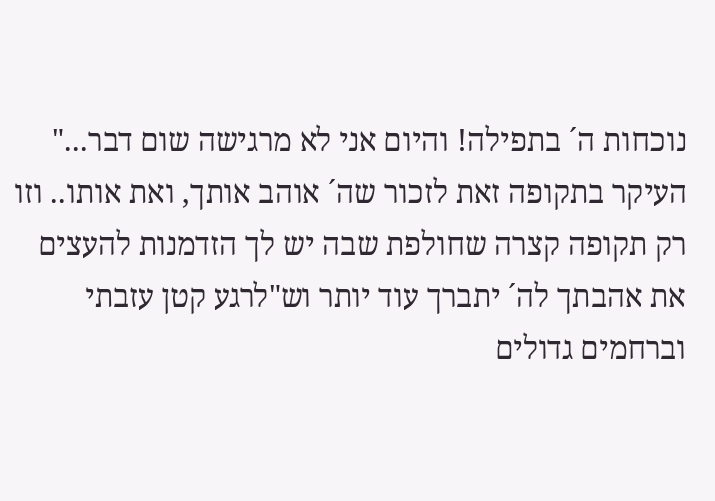נוכחות ה´ בתפילה! והיום אני לא מרגישה שום דבר..." העיקר בתקופה זאת לזכור שה´ אוהב אותך, ואת אותו.. וזו רק תקופה קצרה שחולפת שבה יש לך הזדמנות להעצים את אהבתך לה´ יתברך עוד יותר וש"לרגע קטן עזבתי וברחמים גדולים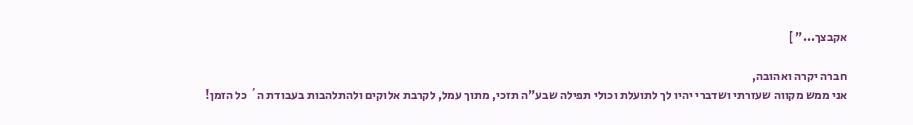אקבצך..." ]

חברה יקרה ואהובה,
אני ממש מקווה שעזרתי ושדברי יהיו לך לתועלת וכולי תפילה שבע"ה תזכי, מתוך עמל, לקרבת אלוקים ולהתלהבות בעבודת ה´ כל הזמן!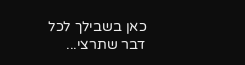כאן בשבילך לכל דבר שתרצי...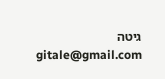גיטה
gitale@gmail.com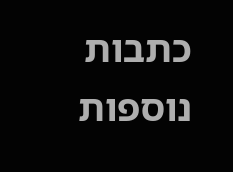כתבות נוספות